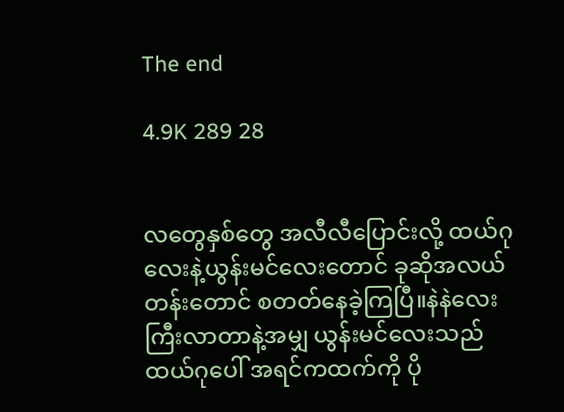The end

4.9K 289 28


လတွေနှစ်တွေ အလီလီပြောင်းလို့ ထယ်ဂုလေးနဲ့ယွန်းမင်လေးတောင် ခုဆိုအလယ်တန်းတောင် စတတ်နေခဲ့ကြပြီ။နဲနဲလေး ကြီးလာတာနဲ့အမျှ ယွန်းမင်လေးသည် ထယ်ဂုပေါ် အရင်ကထက်ကို ပို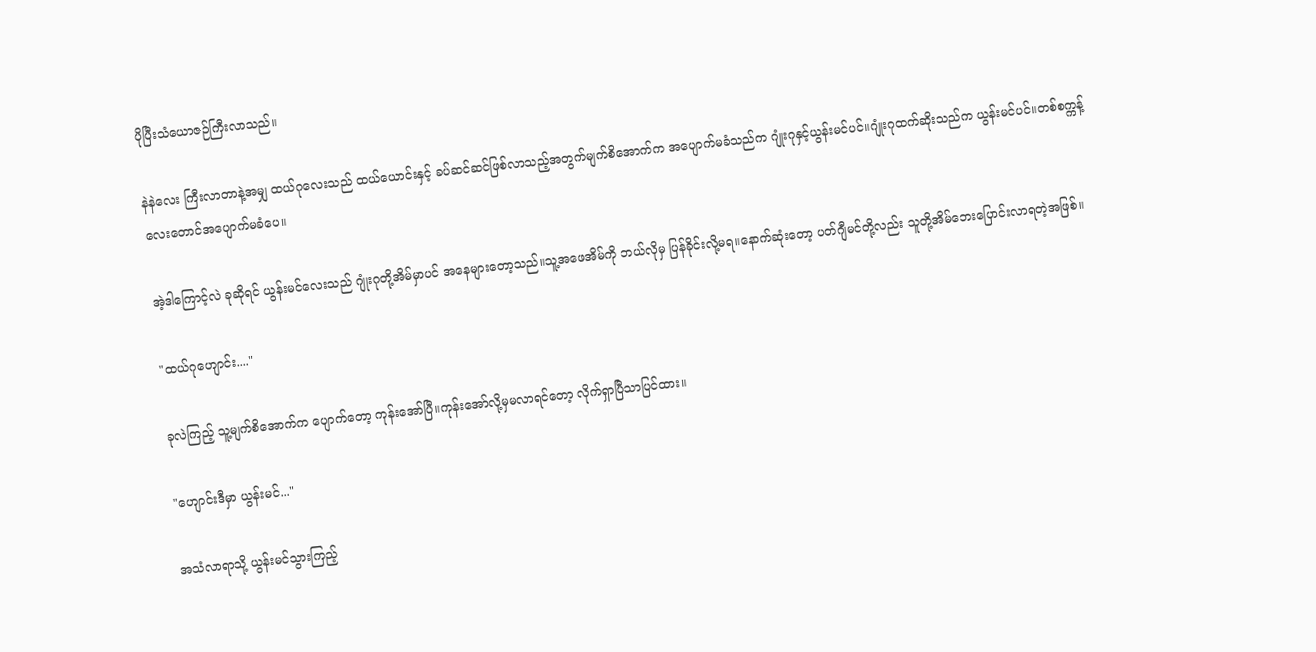ပိုပြီးသံယောဇဉ်ကြီးလာသည်။

နဲနဲလေး ကြီးလာတာနဲ့အမျှ ထယ်ဂုလေးသည် ထယ်ယောင်းနှင့် ခပ်ဆင်ဆင်ဖြစ်လာသည့်အတွက်မျက်စိအောက်က အပျောက်မခံသည်က ဂျုံးဂုနှင့်ယွန်းမင်ပင်။ဂျုံးဂုထက်ဆိုးသည်က ယွန်းမင်ပင်။တစ်စက္ကန့်လေးတောင်အပျောက်မခံပေ။

အဲ့ဒါကြောင့်လဲ ခုဆိုရင် ယွန်းမင်လေးသည် ဂျုံးဂုတို့အိမ်မှာပင် အနေများတော့သည်။သူ့အဖေအိမ်ကို ဘယ်လိုမှ ပြန်ခိုင်းလို့မရ။နောက်ဆုံးတော့ ပတ်ဂျီမင်တို့လည်း သူတို့အိမ်ဘေးပြောင်းလာရတဲ့အဖြစ်။

"ထယ်ဂုဟျောင်း...."

ခုလဲကြည့် သူ့မျက်စိအောက်က ပျောက်တော့ ကုန်းအော်ပြီ။ကုန်းအော်လို့မှမလာရင်တော့ လိုက်ရှာပြီသာပြင်ထား။

"ဟျောင်းဒီမှာ ယွန်းမင်..."

အသံလာရာသို့ ယွန်းမင်သွားကြည့်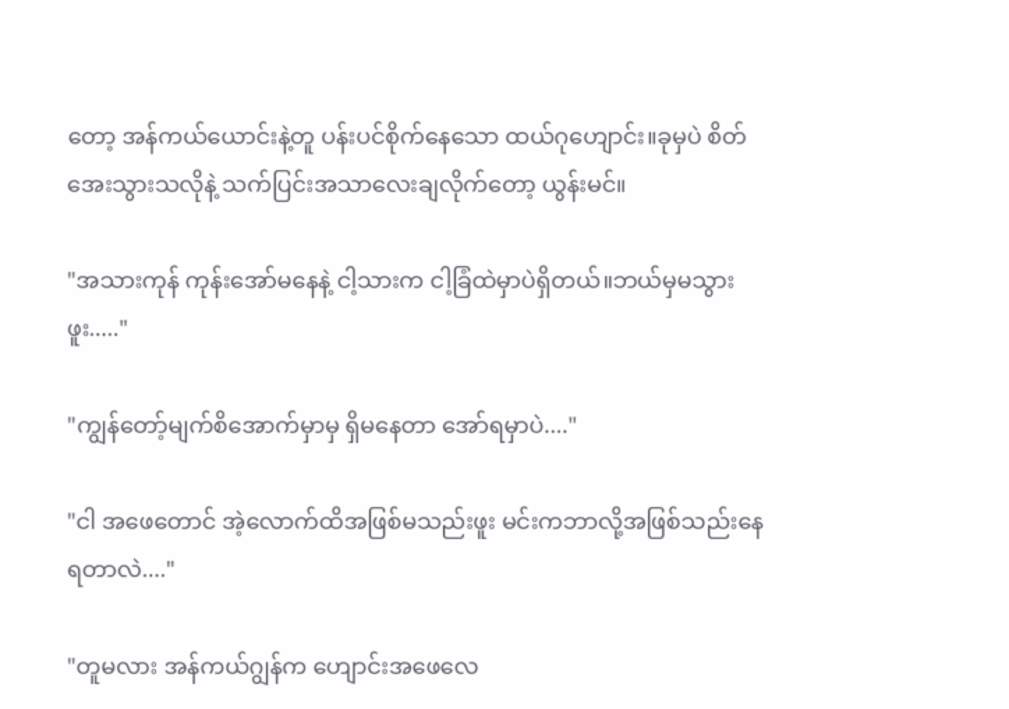တော့ အန်ကယ်ယောင်းနဲ့တူ ပန်းပင်စိုက်နေသော ထယ်ဂုဟျောင်း။ခုမှပဲ စိတ်အေးသွားသလိုနဲ့ သက်ပြင်းအသာလေးချလိုက်တော့ ယွန်းမင်။

"အသားကုန် ကုန်းအော်မနေနဲ့ ငါ့သားက ငါ့ခြံထဲမှာပဲရှိတယ်။ဘယ်မှ‌မသွားဖူး....."

"ကျွန်တော့်မျက်စိအောက်မှာမှ ရှိမနေတာ အော်ရမှာပဲ...."

"ငါ အဖေတောင် အဲ့လောက်ထိအဖြစ်မသည်းဖူး မင်းကဘာလို့အဖြစ်သည်းနေရတာလဲ...."

"တူမလား အန်ကယ်ဂျွန်က ဟျောင်းအဖေလေ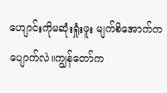ဟျောင်းကိုမဆုံးရှုံးဖူး မျက်စိအောက်ကပျောက်လဲ။ကျွန်တော်က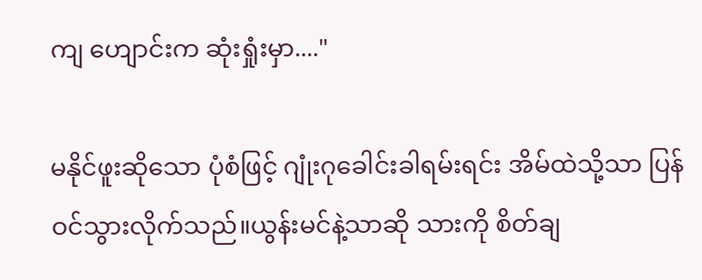ကျ ဟျောင်းက ဆုံးရှုံးမှာ...."

မနိုင်ဖူးဆိုသော ပုံစံဖြင့် ဂျုံးဂုခေါင်းခါရမ်းရင်း အိမ်ထဲသို့သာ ပြန်ဝင်သွားလိုက်သည်။ယွန်းမင်နဲ့သာဆို သားကို စိတ်ချ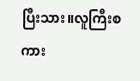ပြီးသား။လူကြီးစကား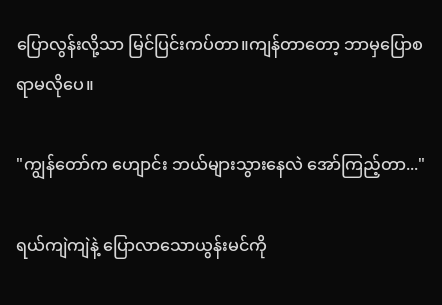ပြောလွန်းလို့သာ မြင်ပြင်းကပ်တာ။ကျန်တာတော့ ဘာမှပြောစရာမလိုပေ။

"ကျွန်တော်က ဟျောင်း ဘယ်များသွားနေလဲ အော်ကြည့်တာ..."

ရယ်ကျဲကျဲနဲ့ ပြောလာသောယွန်းမင်ကို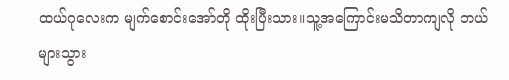ထယ်ဂုလေးက မျက်စောင်းအော်တို ထိုးပြီးသား။သူ့အကြောင်းမသိတာကျလို ဘယ်များသွား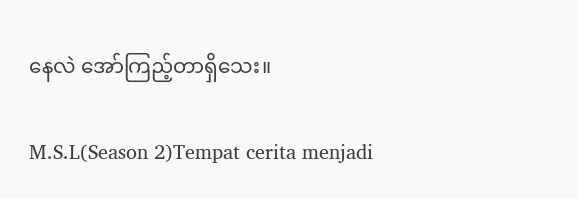နေလဲ အော်ကြည့်တာရှိသေး။

M.S.L(Season 2)Tempat cerita menjadi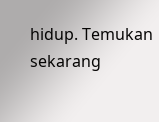hidup. Temukan sekarang